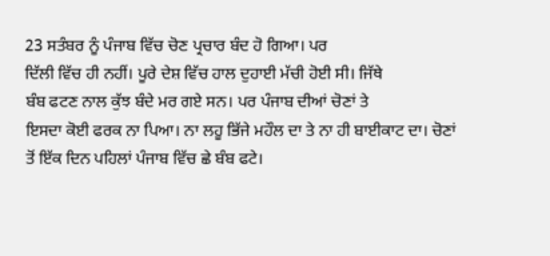23 ਸਤੰਬਰ ਨੂੰ ਪੰਜਾਬ ਵਿੱਚ ਚੋਣ ਪ੍ਰਚਾਰ ਬੰਦ ਹੋ ਗਿਆ। ਪਰ
ਦਿੱਲੀ ਵਿੱਚ ਹੀ ਨਹੀਂ। ਪੂਰੇ ਦੇਸ਼ ਵਿੱਚ ਹਾਲ ਦੁਹਾਈ ਮੱਚੀ ਹੋਈ ਸੀ। ਜਿੱਥੇ
ਬੰਬ ਫਟਣ ਨਾਲ ਕੁੱਝ ਬੰਦੇ ਮਰ ਗਏ ਸਨ। ਪਰ ਪੰਜਾਬ ਦੀਆਂ ਚੋਣਾਂ ਤੇ
ਇਸਦਾ ਕੋਈ ਫਰਕ ਨਾ ਪਿਆ। ਨਾ ਲਹੂ ਭਿੱਜੇ ਮਹੌਲ ਦਾ ਤੇ ਨਾ ਹੀ ਬਾਈਕਾਟ ਦਾ। ਚੋਣਾਂ
ਤੋਂ ਇੱਕ ਦਿਨ ਪਹਿਲਾਂ ਪੰਜਾਬ ਵਿੱਚ ਛੇ ਬੰਬ ਫਟੇ।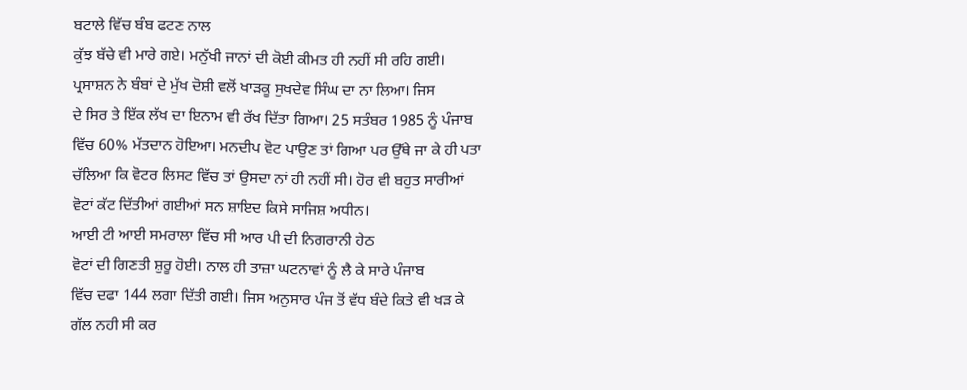ਬਟਾਲੇ ਵਿੱਚ ਬੰਬ ਫਟਣ ਨਾਲ
ਕੁੱਝ ਬੱਚੇ ਵੀ ਮਾਰੇ ਗਏ। ਮਨੁੱਖੀ ਜਾਨਾਂ ਦੀ ਕੋਈ ਕੀਮਤ ਹੀ ਨਹੀਂ ਸੀ ਰਹਿ ਗਈ।
ਪ੍ਰਸਾਸ਼ਨ ਨੇ ਬੰਬਾਂ ਦੇ ਮੁੱਖ ਦੋਸ਼ੀ ਵਲੋਂ ਖਾੜਕੂ ਸੁਖਦੇਵ ਸਿੰਘ ਦਾ ਨਾ ਲਿਆ। ਜਿਸ
ਦੇ ਸਿਰ ਤੇ ਇੱਕ ਲੱਖ ਦਾ ਇਨਾਮ ਵੀ ਰੱਖ ਦਿੱਤਾ ਗਿਆ। 25 ਸਤੰਬਰ 1985 ਨੂੰ ਪੰਜਾਬ
ਵਿੱਚ 60% ਮੱਤਦਾਨ ਹੋਇਆ। ਮਨਦੀਪ ਵੋਟ ਪਾਉਣ ਤਾਂ ਗਿਆ ਪਰ ਉੱਥੇ ਜਾ ਕੇ ਹੀ ਪਤਾ
ਚੱਲਿਆ ਕਿ ਵੋਟਰ ਲਿਸਟ ਵਿੱਚ ਤਾਂ ਉਸਦਾ ਨਾਂ ਹੀ ਨਹੀਂ ਸੀ। ਹੋਰ ਵੀ ਬਹੁਤ ਸਾਰੀਆਂ
ਵੋਟਾਂ ਕੱਟ ਦਿੱਤੀਆਂ ਗਈਆਂ ਸਨ ਸ਼ਾਇਦ ਕਿਸੇ ਸਾਜਿਸ਼ ਅਧੀਨ।
ਆਈ ਟੀ ਆਈ ਸਮਰਾਲਾ ਵਿੱਚ ਸੀ ਆਰ ਪੀ ਦੀ ਨਿਗਰਾਨੀ ਹੇਠ
ਵੋਟਾਂ ਦੀ ਗਿਣਤੀ ਸ਼ੁਰੂ ਹੋਈ। ਨਾਲ ਹੀ ਤਾਜ਼ਾ ਘਟਨਾਵਾਂ ਨੂੰ ਲੈ ਕੇ ਸਾਰੇ ਪੰਜਾਬ
ਵਿੱਚ ਦਫਾ 144 ਲਗਾ ਦਿੱਤੀ ਗਈ। ਜਿਸ ਅਨੁਸਾਰ ਪੰਜ ਤੋਂ ਵੱਧ ਬੰਦੇ ਕਿਤੇ ਵੀ ਖੜ ਕੇ
ਗੱਲ ਨਹੀ ਸੀ ਕਰ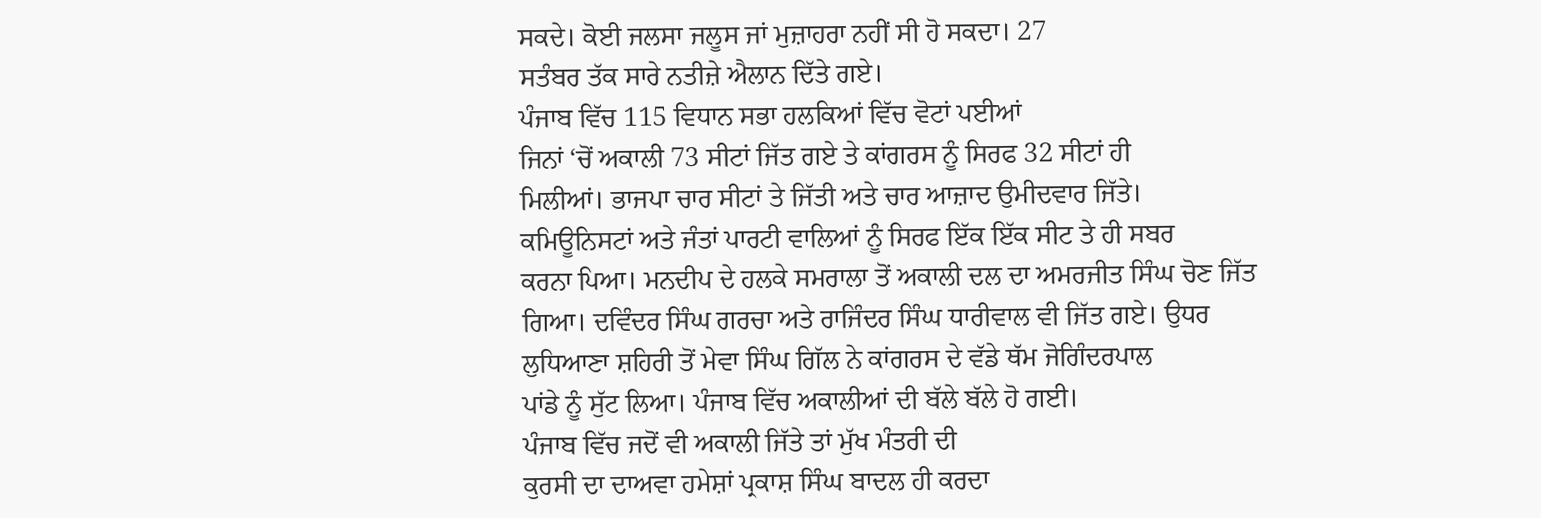ਸਕਦੇ। ਕੋਈ ਜਲਸਾ ਜਲੂਸ ਜਾਂ ਮੁਜ਼ਾਹਰਾ ਨਹੀਂ ਸੀ ਹੋ ਸਕਦਾ। 27
ਸਤੰਬਰ ਤੱਕ ਸਾਰੇ ਨਤੀਜ਼ੇ ਐਲਾਨ ਦਿੱਤੇ ਗਏ।
ਪੰਜਾਬ ਵਿੱਚ 115 ਵਿਧਾਨ ਸਭਾ ਹਲਕਿਆਂ ਵਿੱਚ ਵੋਟਾਂ ਪਈਆਂ
ਜਿਨਾਂ ‘ਚੋਂ ਅਕਾਲੀ 73 ਸੀਟਾਂ ਜਿੱਤ ਗਏ ਤੇ ਕਾਂਗਰਸ ਨੂੰ ਸਿਰਫ 32 ਸੀਟਾਂ ਹੀ
ਮਿਲੀਆਂ। ਭਾਜਪਾ ਚਾਰ ਸੀਟਾਂ ਤੇ ਜਿੱਤੀ ਅਤੇ ਚਾਰ ਆਜ਼ਾਦ ਉਮੀਦਵਾਰ ਜਿੱਤੇ।
ਕਮਿਊਨਿਸਟਾਂ ਅਤੇ ਜੰਤਾਂ ਪਾਰਟੀ ਵਾਲਿਆਂ ਨੂੰ ਸਿਰਫ ਇੱਕ ਇੱਕ ਸੀਟ ਤੇ ਹੀ ਸਬਰ
ਕਰਨਾ ਪਿਆ। ਮਨਦੀਪ ਦੇ ਹਲਕੇ ਸਮਰਾਲਾ ਤੋਂ ਅਕਾਲੀ ਦਲ ਦਾ ਅਮਰਜੀਤ ਸਿੰਘ ਚੋਣ ਜਿੱਤ
ਗਿਆ। ਦਵਿੰਦਰ ਸਿੰਘ ਗਰਚਾ ਅਤੇ ਰਾਜਿੰਦਰ ਸਿੰਘ ਧਾਰੀਵਾਲ ਵੀ ਜਿੱਤ ਗਏ। ਉਧਰ
ਲੁਧਿਆਣਾ ਸ਼ਹਿਰੀ ਤੋਂ ਮੇਵਾ ਸਿੰਘ ਗਿੱਲ ਨੇ ਕਾਂਗਰਸ ਦੇ ਵੱਡੇ ਥੱਮ ਜੋਗਿੰਦਰਪਾਲ
ਪਾਂਡੇ ਨੂੰ ਸੁੱਟ ਲਿਆ। ਪੰਜਾਬ ਵਿੱਚ ਅਕਾਲੀਆਂ ਦੀ ਬੱਲੇ ਬੱਲੇ ਹੋ ਗਈ।
ਪੰਜਾਬ ਵਿੱਚ ਜਦੋਂ ਵੀ ਅਕਾਲੀ ਜਿੱਤੇ ਤਾਂ ਮੁੱਖ ਮੰਤਰੀ ਦੀ
ਕੁਰਸੀ ਦਾ ਦਾਅਵਾ ਹਮੇਸ਼ਾਂ ਪ੍ਰਕਾਸ਼ ਸਿੰਘ ਬਾਦਲ ਹੀ ਕਰਦਾ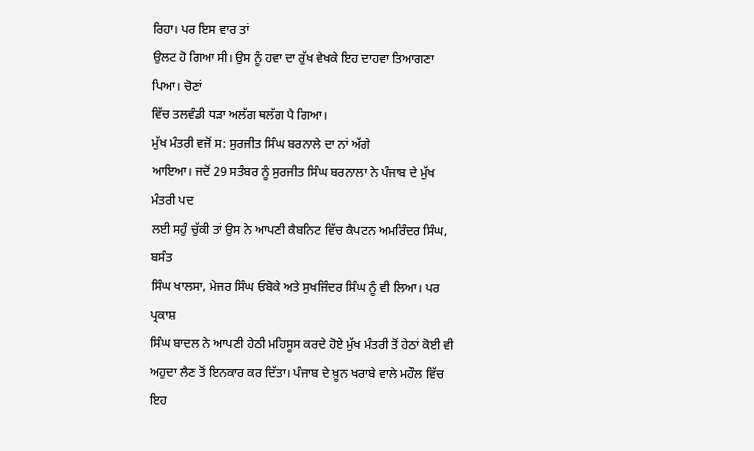ਰਿਹਾ। ਪਰ ਇਸ ਵਾਰ ਤਾਂ
ਉਲਟ ਹੋ ਗਿਆ ਸੀ। ਉਸ ਨੂੰ ਹਵਾ ਦਾ ਰੁੱਖ ਵੇਖਕੇ ਇਹ ਦਾਹਵਾ ਤਿਆਗਣਾ ਪਿਆ। ਚੋਣਾਂ
ਵਿੱਚ ਤਲਵੰਡੀ ਧੜਾ ਅਲੱਗ ਥਲੱਗ ਪੈ ਗਿਆ।
ਮੁੱਖ ਮੰਤਰੀ ਵਜੋਂ ਸ: ਸੁਰਜੀਤ ਸਿੰਘ ਬਰਨਾਲੇ ਦਾ ਨਾਂ ਅੱਗੇ
ਆਇਆ। ਜਦੋਂ 29 ਸਤੰਬਰ ਨੂੰ ਸੁਰਜੀਤ ਸਿੰਘ ਬਰਨਾਲਾ ਨੇ ਪੰਜਾਬ ਦੇ ਮੁੱਖ ਮੰਤਰੀ ਪਦ
ਲਈ ਸਹੁੰ ਚੁੱਕੀ ਤਾਂ ਉਸ ਨੇ ਆਪਣੀ ਕੈਬਨਿਟ ਵਿੱਚ ਕੈਪਟਨ ਅਮਰਿੰਦਰ ਸਿੰਘ, ਬਸੰਤ
ਸਿੰਘ ਖਾਲਸਾ, ਮੇਜਰ ਸਿੰਘ ਓਬੋਕੇ ਅਤੇ ਸੁਖਜਿੰਦਰ ਸਿੰਘ ਨੂੰ ਵੀ ਲਿਆ। ਪਰ ਪ੍ਰਕਾਸ਼
ਸਿੰਘ ਬਾਦਲ ਨੇ ਆਪਣੀ ਹੇਠੀ ਮਹਿਸੂਸ ਕਰਦੇ ਹੋਏ ਮੁੱਖ ਮੰਤਰੀ ਤੋਂ ਹੇਠਾਂ ਕੋਈ ਵੀ
ਅਹੁਦਾ ਲੈਣ ਤੋਂ ਇਨਕਾਰ ਕਰ ਦਿੱਤਾ। ਪੰਜਾਬ ਦੇ ਖ਼ੂਨ ਖਰਾਬੇ ਵਾਲੇ ਮਹੌਲ ਵਿੱਚ ਇਹ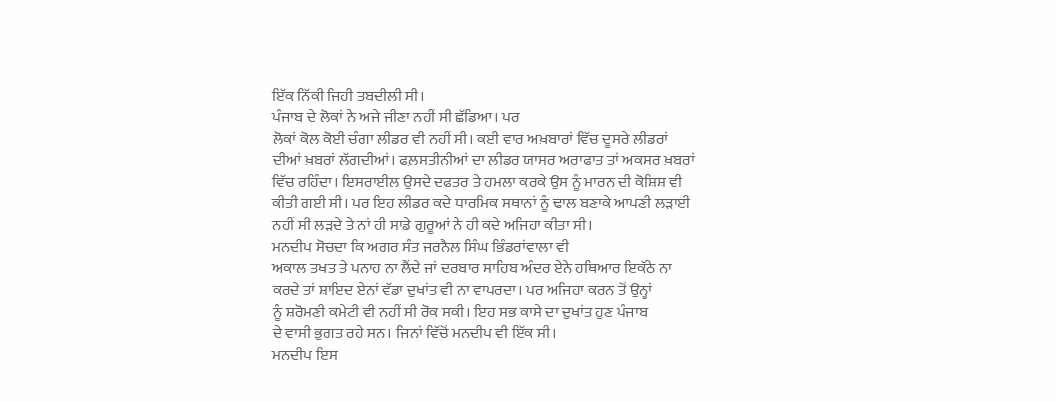ਇੱਕ ਨਿੱਕੀ ਜਿਹੀ ਤਬਦੀਲੀ ਸੀ।
ਪੰਜਾਬ ਦੇ ਲੋਕਾਂ ਨੇ ਅਜੇ ਜੀਣਾ ਨਹੀਂ ਸੀ ਛੱਡਿਆ। ਪਰ
ਲੋਕਾਂ ਕੋਲ ਕੋਈ ਚੰਗਾ ਲੀਡਰ ਵੀ ਨਹੀਂ ਸੀ। ਕਈ ਵਾਰ ਅਖ਼ਬਾਰਾਂ ਵਿੱਚ ਦੂਸਰੇ ਲੀਡਰਾਂ
ਦੀਆਂ ਖ਼ਬਰਾਂ ਲੱਗਦੀਆਂ। ਫਲ਼ਸਤੀਨੀਆਂ ਦਾ ਲੀਡਰ ਯਾਸਰ ਅਰਾਫਾਤ ਤਾਂ ਅਕਸਰ ਖ਼ਬਰਾਂ
ਵਿੱਚ ਰਹਿੰਦਾ। ਇਸਰਾਈਲ ਉਸਦੇ ਦਫਤਰ ਤੇ ਹਮਲਾ ਕਰਕੇ ਉਸ ਨੂੰ ਮਾਰਨ ਦੀ ਕੋਸ਼ਿਸ਼ ਵੀ
ਕੀਤੀ ਗਈ ਸੀ। ਪਰ ਇਹ ਲੀਡਰ ਕਦੇ ਧਾਰਮਿਕ ਸਥਾਨਾਂ ਨੂੰ ਢਾਲ ਬਣਾਕੇ ਆਪਣੀ ਲੜਾਈ
ਨਹੀਂ ਸੀ ਲੜਦੇ ਤੇ ਨਾਂ ਹੀ ਸਾਡੇ ਗੁਰੂਆਂ ਨੇ ਹੀ ਕਦੇ ਅਜਿਹਾ ਕੀਤਾ ਸੀ।
ਮਨਦੀਪ ਸੋਚਦਾ ਕਿ ਅਗਰ ਸੰਤ ਜਰਨੈਲ ਸਿੰਘ ਭਿੰਡਰਾਂਵਾਲਾ ਵੀ
ਅਕਾਲ ਤਖਤ ਤੇ ਪਨਾਹ ਨਾ ਲੈਂਦੇ ਜਾਂ ਦਰਬਾਰ ਸਾਹਿਬ ਅੰਦਰ ਏਨੇ ਹਥਿਆਰ ਇਕੱਠੇ ਨਾ
ਕਰਦੇ ਤਾਂ ਸ਼ਾਇਦ ਏਨਾਂ ਵੱਡਾ ਦੁਖਾਂਤ ਵੀ ਨਾ ਵਾਪਰਦਾ। ਪਰ ਅਜਿਹਾ ਕਰਨ ਤੋਂ ਉਨ੍ਹਾਂ
ਨੂੰ ਸ਼ਰੋਮਣੀ ਕਮੇਟੀ ਵੀ ਨਹੀਂ ਸੀ ਰੋਕ ਸਕੀ। ਇਹ ਸਭ ਕਾਸੇ ਦਾ ਦੁਖਾਂਤ ਹੁਣ ਪੰਜਾਬ
ਦੇ ਵਾਸੀ ਭੁਗਤ ਰਹੇ ਸਨ। ਜਿਨਾਂ ਵਿੱਚੋਂ ਮਨਦੀਪ ਵੀ ਇੱਕ ਸੀ।
ਮਨਦੀਪ ਇਸ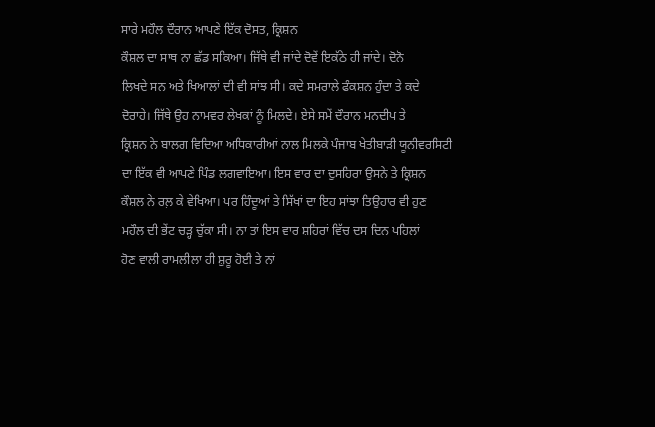ਸਾਰੇ ਮਹੌਲ ਦੌਰਾਨ ਆਪਣੇ ਇੱਕ ਦੋਸਤ, ਕ੍ਰਿਸ਼ਨ
ਕੌਸ਼ਲ ਦਾ ਸਾਥ ਨਾ ਛੱਡ ਸਕਿਆ। ਜਿੱਥੇ ਵੀ ਜਾਂਦੇ ਦੋਵੇਂ ਇਕੱਠੇ ਹੀ ਜਾਂਦੇ। ਦੋਨੋ
ਲਿਖਦੇ ਸਨ ਅਤੇ ਖਿਆਲਾਂ ਦੀ ਵੀ ਸਾਂਝ ਸੀ। ਕਦੇ ਸਮਰਾਲੇ ਫੰਕਸ਼ਨ ਹੁੰਦਾ ਤੇ ਕਦੇ
ਦੋਰਾਹੇ। ਜਿੱਥੇ ਉਹ ਨਾਮਵਰ ਲੇਖਕਾਂ ਨੂੰ ਮਿਲਦੇ। ਏਸੇ ਸਮੇਂ ਦੌਰਾਨ ਮਨਦੀਪ ਤੇ
ਕ੍ਰਿਸ਼ਨ ਨੇ ਬਾਲਗ ਵਿਦਿਆ ਅਧਿਕਾਰੀਆਂ ਨਾਲ ਮਿਲਕੇ ਪੰਜਾਬ ਖੇਤੀਬਾੜੀ ਯੂਨੀਵਰਸਿਟੀ
ਦਾ ਇੱਕ ਵੀ ਆਪਣੇ ਪਿੰਡ ਲਗਵਾਇਆ। ਇਸ ਵਾਰ ਦਾ ਦੁਸਹਿਰਾ ਉਸਨੇ ਤੇ ਕ੍ਰਿਸ਼ਨ
ਕੌਸ਼ਲ ਨੇ ਰਲ਼ ਕੇ ਵੇਖਿਆ। ਪਰ ਹਿੰਦੂਆਂ ਤੇ ਸਿੱਖਾਂ ਦਾ ਇਹ ਸਾਂਝਾ ਤਿਉਹਾਰ ਵੀ ਹੁਣ
ਮਹੌਲ ਦੀ ਭੇਂਟ ਚੜ੍ਹ ਚੁੱਕਾ ਸੀ। ਨਾ ਤਾਂ ਇਸ ਵਾਰ ਸ਼ਹਿਰਾਂ ਵਿੱਚ ਦਸ ਦਿਨ ਪਹਿਲਾਂ
ਹੋਣ ਵਾਲੀ ਰਾਮਲੀਲਾ ਹੀ ਸ਼ੁਰੂ ਹੋਈ ਤੇ ਨਾਂ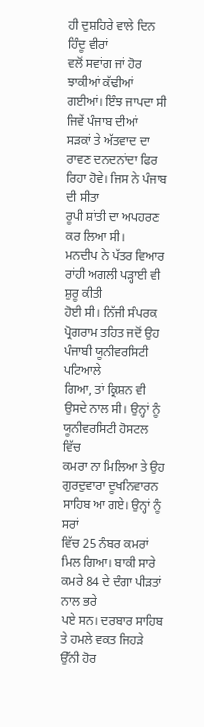ਹੀ ਦੁਸ਼ਹਿਰੇ ਵਾਲੇ ਦਿਨ ਹਿੰਦੂ ਵੀਰਾਂ
ਵਲੋਂ ਸਵਾਂਗ ਜਾਂ ਹੋਰ ਝਾਕੀਆਂ ਕੱਢੀਆਂ ਗਈਆਂ। ਇੰਝ ਜਾਪਦਾ ਸੀ ਜਿਵੇਂ ਪੰਜਾਬ ਦੀਆਂ
ਸੜਕਾਂ ਤੇ ਅੱਤਵਾਦ ਦਾ ਰਾਵਣ ਦਨਦਨਾਂਦਾ ਫਿਰ ਰਿਹਾ ਹੋਵੇ। ਜਿਸ ਨੇ ਪੰਜਾਬ ਦੀ ਸੀਤਾ
ਰੂਪੀ ਸ਼ਾਂਤੀ ਦਾ ਅਪਹਰਣ ਕਰ ਲਿਆ ਸੀ।
ਮਨਦੀਪ ਨੇ ਪੱਤਰ ਵਿਆਰ ਰਾਂਹੀ ਅਗਲੀ ਪੜ੍ਹਾਈ ਵੀ ਸ਼ੁਰੂ ਕੀਤੀ
ਹੋਈ ਸੀ। ਨਿੱਜੀ ਸੰਪਰਕ ਪ੍ਰੋਗਰਾਮ ਤਹਿਤ ਜਦੋਂ ਉਹ ਪੰਜਾਬੀ ਯੂਨੀਵਰਸਿਟੀ ਪਟਿਆਲੇ
ਗਿਆ, ਤਾਂ ਕ੍ਰਿਸ਼ਨ ਵੀ ਉਸਦੇ ਨਾਲ ਸੀ। ਉਨ੍ਹਾਂ ਨੂੰ ਯੂਨੀਵਰਸਿਟੀ ਹੋਸਟਲ ਵਿੱਚ
ਕਮਰਾ ਨਾ ਮਿਲਿਆ ਤੇ ਉਹ ਗੁਰਦੁਵਾਰਾ ਦੂਖਨਿਵਾਰਨ ਸਾਹਿਬ ਆ ਗਏ। ਉਨ੍ਹਾਂ ਨੂੰ ਸਰਾਂ
ਵਿੱਚ 25 ਨੰਬਰ ਕਮਰਾਂ ਮਿਲ ਗਿਆ। ਬਾਕੀ ਸਾਰੇ ਕਮਰੇ 84 ਦੇ ਦੰਗਾ ਪੀੜਤਾਂ ਨਾਲ ਭਰੇ
ਪਏ ਸਨ। ਦਰਬਾਰ ਸਾਹਿਬ ਤੇ ਹਮਲੇ ਵਕਤ ਜਿਹੜੇ ਉੱਨੀ ਹੋਰ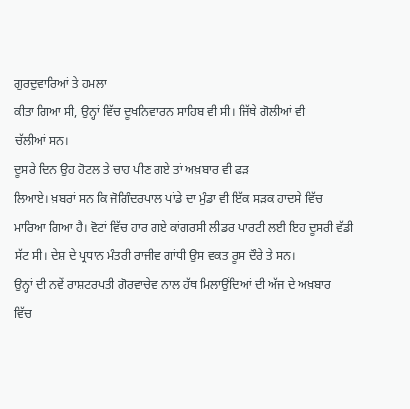ਗੁਰਦੁਵਾਰਿਆਂ ਤੇ ਹਮਲਾ
ਕੀਤਾ ਗਿਆ ਸੀ, ਉਨ੍ਹਾਂ ਵਿੱਚ ਦੂਖਨਿਵਾਰਨ ਸਾਹਿਬ ਵੀ ਸੀ। ਜਿੱਥੇ ਗੋਲੀਆਂ ਵੀ
ਚੱਲੀਆਂ ਸਨ।
ਦੂਸਰੇ ਦਿਨ ਉਹ ਹੋਟਲ ਤੇ ਚਾਹ ਪੀਣ ਗਏ ਤਾਂ ਅਖ਼ਬਾਰ ਵੀ ਫੜ
ਲਿਆਏ। ਖ਼ਬਰਾਂ ਸਨ ਕਿ ਜੋਗਿੰਦਰਪਾਲ ਪਾਂਡੇ ਦਾ ਮੁੰਡਾ ਵੀ ਇੱਕ ਸੜਕ ਹਾਦਸੇ ਵਿੱਚ
ਮਾਰਿਆ ਗਿਆ ਹੈ। ਵੋਟਾਂ ਵਿੱਚ ਹਾਰ ਗਏ ਕਾਂਗਰਸੀ ਲੀਡਰ ਪਾਰਟੀ ਲਈ ਇਹ ਦੂਸਰੀ ਵੱਡੀ
ਸੱਟ ਸੀ। ਦੇਸ਼ ਦੇ ਪ੍ਰਧਾਨ ਮੰਤਰੀ ਰਾਜੀਵ ਗਾਂਧੀ ਉਸ ਵਕਤ ਰੂਸ ਦੌਰੇ ਤੇ ਸਨ।
ਉਨ੍ਹਾਂ ਦੀ ਨਵੇਂ ਰਾਸ਼ਟਰਪਤੀ ਗੋਰਵਾਚੇਵ ਨਾਲ ਹੱਥ ਮਿਲਾਉਂਦਿਆਂ ਦੀ ਅੱਜ ਦੇ ਅਖ਼ਬਾਰ
ਵਿੱਚ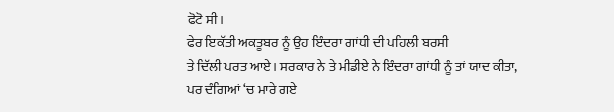ਫੋਟੋ ਸੀ।
ਫੇਰ ਇਕੱਤੀ ਅਕਤੂਬਰ ਨੂੰ ਉਹ ਇੰਦਰਾ ਗਾਂਧੀ ਦੀ ਪਹਿਲੀ ਬਰਸੀ
ਤੇ ਦਿੱਲੀ ਪਰਤ ਆਏ। ਸਰਕਾਰ ਨੇ ਤੇ ਮੀਡੀਏ ਨੇ ਇੰਦਰਾ ਗਾਂਧੀ ਨੂੰ ਤਾਂ ਯਾਦ ਕੀਤਾ,
ਪਰ ਦੰਗਿਆਂ ‘ਚ ਮਾਰੇ ਗਏ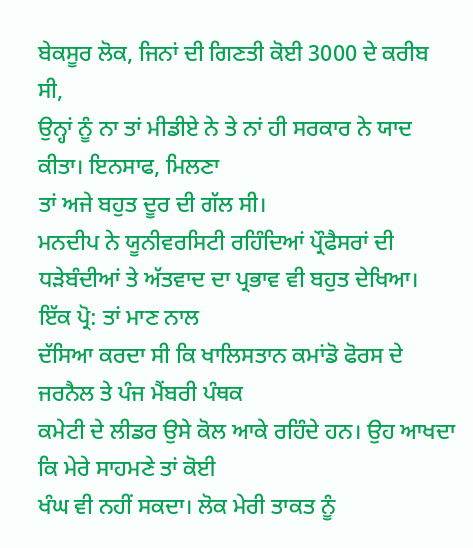ਬੇਕਸੂਰ ਲੋਕ, ਜਿਨਾਂ ਦੀ ਗਿਣਤੀ ਕੋਈ 3000 ਦੇ ਕਰੀਬ ਸੀ,
ਉਨ੍ਹਾਂ ਨੂੰ ਨਾ ਤਾਂ ਮੀਡੀਏ ਨੇ ਤੇ ਨਾਂ ਹੀ ਸਰਕਾਰ ਨੇ ਯਾਦ ਕੀਤਾ। ਇਨਸਾਫ, ਮਿਲਣਾ
ਤਾਂ ਅਜੇ ਬਹੁਤ ਦੂਰ ਦੀ ਗੱਲ ਸੀ।
ਮਨਦੀਪ ਨੇ ਯੂਨੀਵਰਸਿਟੀ ਰਹਿੰਦਿਆਂ ਪ੍ਰੌਫੈਸਰਾਂ ਦੀ
ਧੜੇਬੰਦੀਆਂ ਤੇ ਅੱਤਵਾਦ ਦਾ ਪ੍ਰਭਾਵ ਵੀ ਬਹੁਤ ਦੇਖਿਆ। ਇੱਕ ਪ੍ਰੋ: ਤਾਂ ਮਾਣ ਨਾਲ
ਦੱਸਿਆ ਕਰਦਾ ਸੀ ਕਿ ਖਾਲਿਸਤਾਨ ਕਮਾਂਡੋ ਫੋਰਸ ਦੇ ਜਰਨੈਲ ਤੇ ਪੰਜ ਮੈਂਬਰੀ ਪੰਥਕ
ਕਮੇਟੀ ਦੇ ਲੀਡਰ ਉਸੇ ਕੋਲ ਆਕੇ ਰਹਿੰਦੇ ਹਨ। ਉਹ ਆਖਦਾ ਕਿ ਮੇਰੇ ਸਾਹਮਣੇ ਤਾਂ ਕੋਈ
ਖੰਘ ਵੀ ਨਹੀਂ ਸਕਦਾ। ਲੋਕ ਮੇਰੀ ਤਾਕਤ ਨੂੰ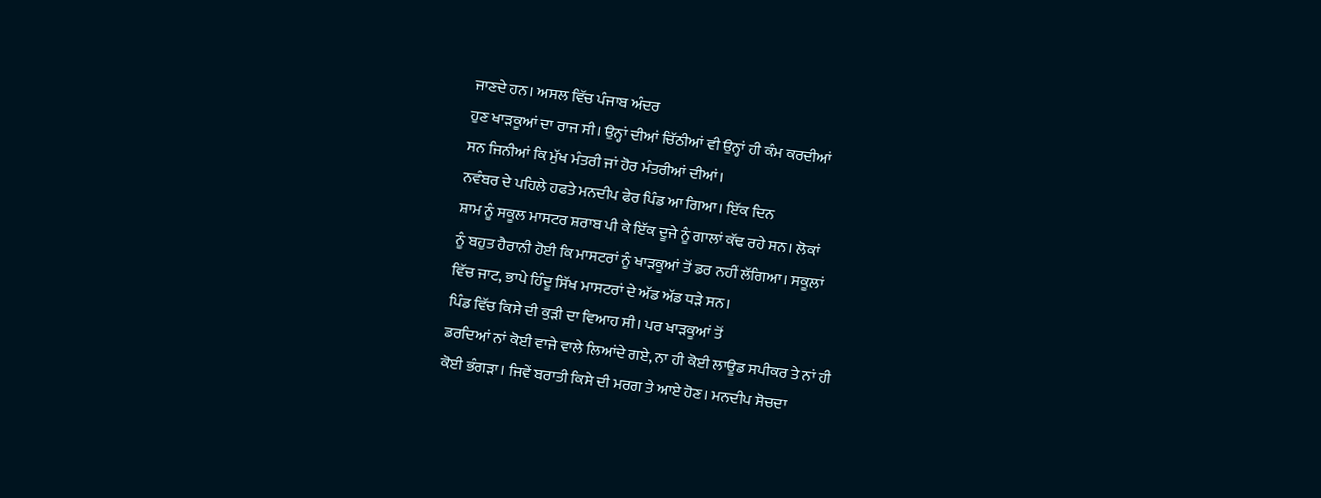ਜਾਣਦੇ ਹਨ। ਅਸਲ ਵਿੱਚ ਪੰਜਾਬ ਅੰਦਰ
ਹੁਣ ਖਾੜਕੂਆਂ ਦਾ ਰਾਜ ਸੀ। ਉਨ੍ਹਾਂ ਦੀਆਂ ਚਿੱਠੀਆਂ ਵੀ ਉਨ੍ਹਾਂ ਹੀ ਕੰਮ ਕਰਦੀਆਂ
ਸਨ ਜਿਨੀਆਂ ਕਿ ਮੁੱਖ ਮੰਤਰੀ ਜਾਂ ਹੋਰ ਮੰਤਰੀਆਂ ਦੀਆਂ।
ਨਵੰਬਰ ਦੇ ਪਹਿਲੇ ਹਫਤੇ ਮਨਦੀਪ ਫੇਰ ਪਿੰਡ ਆ ਗਿਆ। ਇੱਕ ਦਿਨ
ਸ਼ਾਮ ਨੂੰ ਸਕੂਲ ਮਾਸਟਰ ਸ਼ਰਾਬ ਪੀ ਕੇ ਇੱਕ ਦੂਜੇ ਨੂੰ ਗਾਲਾਂ ਕੱਢ ਰਹੇ ਸਨ। ਲੋਕਾਂ
ਨੂੰ ਬਹੁਤ ਹੈਰਾਨੀ ਹੋਈ ਕਿ ਮਾਸਟਰਾਂ ਨੂੰ ਖਾੜਕੂਆਂ ਤੋਂ ਡਰ ਨਹੀਂ ਲੱਗਿਆ। ਸਕੂਲਾਂ
ਵਿੱਚ ਜਾਟ, ਭਾਪੇ ਹਿੰਦੂ ਸਿੱਖ ਮਾਸਟਰਾਂ ਦੇ ਅੱਡ ਅੱਡ ਧੜੇ ਸਨ।
ਪਿੰਡ ਵਿੱਚ ਕਿਸੇ ਦੀ ਕੁੜੀ ਦਾ ਵਿਆਹ ਸੀ। ਪਰ ਖਾੜਕੂਆਂ ਤੋਂ
ਡਰਦਿਆਂ ਨਾਂ ਕੋਈ ਵਾਜੇ ਵਾਲੇ ਲਿਆਂਦੇ ਗਏ, ਨਾ ਹੀ ਕੋਈ ਲਾਊਡ ਸਪੀਕਰ ਤੇ ਨਾਂ ਹੀ
ਕੋਈ ਭੰਗੜਾ। ਜਿਵੇਂ ਬਰਾਤੀ ਕਿਸੇ ਦੀ ਮਰਗ ਤੇ ਆਏ ਹੋਣ। ਮਨਦੀਪ ਸੋਚਦਾ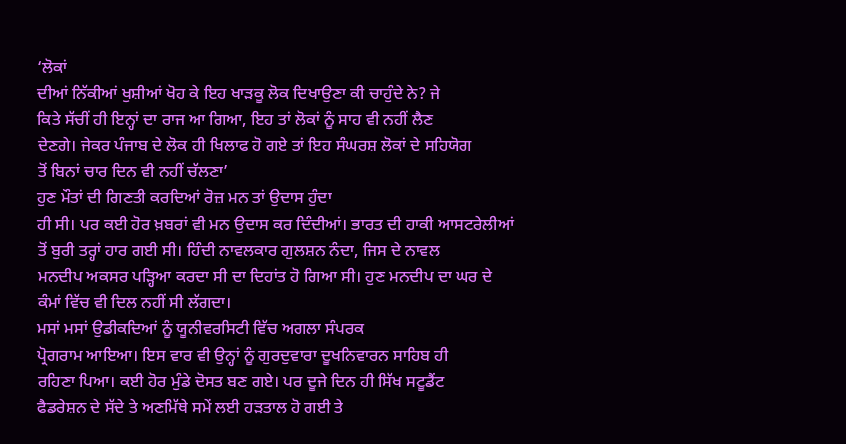‘ਲੋਕਾਂ
ਦੀਆਂ ਨਿੱਕੀਆਂ ਖੁਸ਼ੀਆਂ ਖੋਹ ਕੇ ਇਹ ਖਾੜਕੂ ਲੋਕ ਦਿਖਾਉਣਾ ਕੀ ਚਾਹੁੰਦੇ ਨੇ? ਜੇ
ਕਿਤੇ ਸੱਚੀਂ ਹੀ ਇਨ੍ਹਾਂ ਦਾ ਰਾਜ ਆ ਗਿਆ, ਇਹ ਤਾਂ ਲੋਕਾਂ ਨੂੰ ਸਾਹ ਵੀ ਨਹੀਂ ਲੈਣ
ਦੇਣਗੇ। ਜੇਕਰ ਪੰਜਾਬ ਦੇ ਲੋਕ ਹੀ ਖਿਲਾਫ ਹੋ ਗਏ ਤਾਂ ਇਹ ਸੰਘਰਸ਼ ਲੋਕਾਂ ਦੇ ਸਹਿਯੋਗ
ਤੋਂ ਬਿਨਾਂ ਚਾਰ ਦਿਨ ਵੀ ਨਹੀਂ ਚੱਲਣਾ’
ਹੁਣ ਮੌਤਾਂ ਦੀ ਗਿਣਤੀ ਕਰਦਿਆਂ ਰੋਜ਼ ਮਨ ਤਾਂ ਉਦਾਸ ਹੁੰਦਾ
ਹੀ ਸੀ। ਪਰ ਕਈ ਹੋਰ ਖ਼ਬਰਾਂ ਵੀ ਮਨ ਉਦਾਸ ਕਰ ਦਿੰਦੀਆਂ। ਭਾਰਤ ਦੀ ਹਾਕੀ ਆਸਟਰੇਲੀਆਂ
ਤੋਂ ਬੁਰੀ ਤਰ੍ਹਾਂ ਹਾਰ ਗਈ ਸੀ। ਹਿੰਦੀ ਨਾਵਲਕਾਰ ਗੁਲਸ਼ਨ ਨੰਦਾ, ਜਿਸ ਦੇ ਨਾਵਲ
ਮਨਦੀਪ ਅਕਸਰ ਪੜ੍ਹਿਆ ਕਰਦਾ ਸੀ ਦਾ ਦਿਹਾਂਤ ਹੋ ਗਿਆ ਸੀ। ਹੁਣ ਮਨਦੀਪ ਦਾ ਘਰ ਦੇ
ਕੰਮਾਂ ਵਿੱਚ ਵੀ ਦਿਲ ਨਹੀਂ ਸੀ ਲੱਗਦਾ।
ਮਸਾਂ ਮਸਾਂ ਉਡੀਕਦਿਆਂ ਨੂੰ ਯੂਨੀਵਰਸਿਟੀ ਵਿੱਚ ਅਗਲਾ ਸੰਪਰਕ
ਪ੍ਰੋਗਰਾਮ ਆਇਆ। ਇਸ ਵਾਰ ਵੀ ਉਨ੍ਹਾਂ ਨੂੰ ਗੁਰਦੁਵਾਰਾ ਦੂਖਨਿਵਾਰਨ ਸਾਹਿਬ ਹੀ
ਰਹਿਣਾ ਪਿਆ। ਕਈ ਹੋਰ ਮੁੰਡੇ ਦੋਸਤ ਬਣ ਗਏ। ਪਰ ਦੂਜੇ ਦਿਨ ਹੀ ਸਿੱਖ ਸਟੂਡੈਂਟ
ਫੈਡਰੇਸ਼ਨ ਦੇ ਸੱਦੇ ਤੇ ਅਣਮਿੱਥੇ ਸਮੇਂ ਲਈ ਹੜਤਾਲ ਹੋ ਗਈ ਤੇ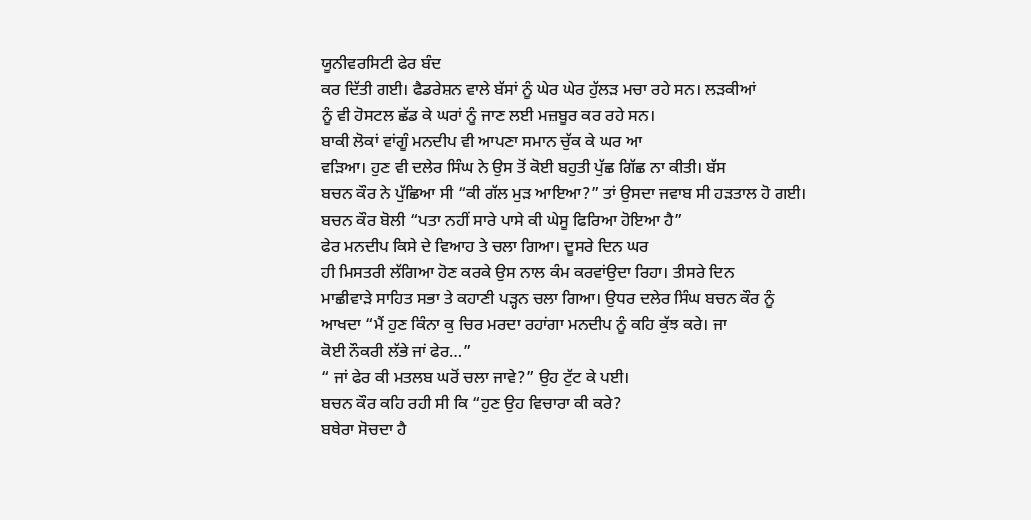ਯੂਨੀਵਰਸਿਟੀ ਫੇਰ ਬੰਦ
ਕਰ ਦਿੱਤੀ ਗਈ। ਫੈਡਰੇਸ਼ਨ ਵਾਲੇ ਬੱਸਾਂ ਨੂੰ ਘੇਰ ਘੇਰ ਹੁੱਲੜ ਮਚਾ ਰਹੇ ਸਨ। ਲੜਕੀਆਂ
ਨੂੰ ਵੀ ਹੋਸਟਲ ਛੱਡ ਕੇ ਘਰਾਂ ਨੂੰ ਜਾਣ ਲਈ ਮਜ਼ਬੂਰ ਕਰ ਰਹੇ ਸਨ।
ਬਾਕੀ ਲੋਕਾਂ ਵਾਂਗੂੰ ਮਨਦੀਪ ਵੀ ਆਪਣਾ ਸਮਾਨ ਚੁੱਕ ਕੇ ਘਰ ਆ
ਵੜਿਆ। ਹੁਣ ਵੀ ਦਲੇਰ ਸਿੰਘ ਨੇ ਉਸ ਤੋਂ ਕੋਈ ਬਹੁਤੀ ਪੁੱਛ ਗਿੱਛ ਨਾ ਕੀਤੀ। ਬੱਸ
ਬਚਨ ਕੌਰ ਨੇ ਪੁੱਛਿਆ ਸੀ “ਕੀ ਗੱਲ ਮੁੜ ਆਇਆ?” ਤਾਂ ਉਸਦਾ ਜਵਾਬ ਸੀ ਹੜਤਾਲ ਹੋ ਗਈ।
ਬਚਨ ਕੌਰ ਬੋਲੀ “ਪਤਾ ਨਹੀਂ ਸਾਰੇ ਪਾਸੇ ਕੀ ਘੇਸੂ ਫਿਰਿਆ ਹੋਇਆ ਹੈ”
ਫੇਰ ਮਨਦੀਪ ਕਿਸੇ ਦੇ ਵਿਆਹ ਤੇ ਚਲਾ ਗਿਆ। ਦੂਸਰੇ ਦਿਨ ਘਰ
ਹੀ ਮਿਸਤਰੀ ਲੱਗਿਆ ਹੋਣ ਕਰਕੇ ਉਸ ਨਾਲ ਕੰਮ ਕਰਵਾਂਉਦਾ ਰਿਹਾ। ਤੀਸਰੇ ਦਿਨ
ਮਾਛੀਵਾੜੇ ਸਾਹਿਤ ਸਭਾ ਤੇ ਕਹਾਣੀ ਪੜ੍ਹਨ ਚਲਾ ਗਿਆ। ਉਧਰ ਦਲੇਰ ਸਿੰਘ ਬਚਨ ਕੌਰ ਨੂੰ
ਆਖਦਾ “ਮੈਂ ਹੁਣ ਕਿੰਨਾ ਕੁ ਚਿਰ ਮਰਦਾ ਰਹਾਂਗਾ ਮਨਦੀਪ ਨੂੰ ਕਹਿ ਕੁੱਝ ਕਰੇ। ਜਾ
ਕੋਈ ਨੌਕਰੀ ਲੱਭੇ ਜਾਂ ਫੇਰ…”
“ ਜਾਂ ਫੇਰ ਕੀ ਮਤਲਬ ਘਰੋਂ ਚਲਾ ਜਾਵੇ?” ਉਹ ਟੁੱਟ ਕੇ ਪਈ।
ਬਚਨ ਕੌਰ ਕਹਿ ਰਹੀ ਸੀ ਕਿ “ਹੁਣ ਉਹ ਵਿਚਾਰਾ ਕੀ ਕਰੇ?
ਬਥੇਰਾ ਸੋਚਦਾ ਹੈ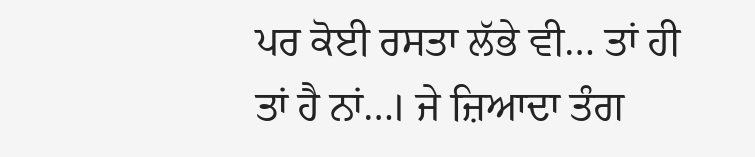ਪਰ ਕੋਈ ਰਸਤਾ ਲੱਭੇ ਵੀ… ਤਾਂ ਹੀ ਤਾਂ ਹੈ ਨਾਂ…। ਜੇ ਜ਼ਿਆਦਾ ਤੰਗ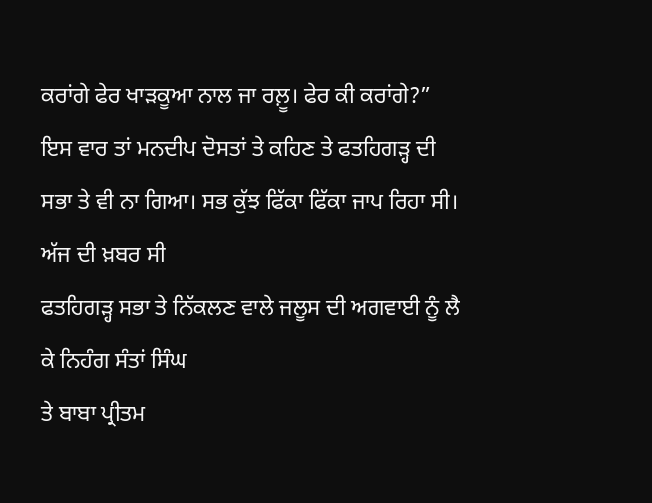ਕਰਾਂਗੇ ਫੇਰ ਖਾੜਕੂਆ ਨਾਲ ਜਾ ਰਲ਼ੂ। ਫੇਰ ਕੀ ਕਰਾਂਗੇ?”
ਇਸ ਵਾਰ ਤਾਂ ਮਨਦੀਪ ਦੋਸਤਾਂ ਤੇ ਕਹਿਣ ਤੇ ਫਤਹਿਗੜ੍ਹ ਦੀ
ਸਭਾ ਤੇ ਵੀ ਨਾ ਗਿਆ। ਸਭ ਕੁੱਝ ਫਿੱਕਾ ਫਿੱਕਾ ਜਾਪ ਰਿਹਾ ਸੀ। ਅੱਜ ਦੀ ਖ਼ਬਰ ਸੀ
ਫਤਹਿਗੜ੍ਹ ਸਭਾ ਤੇ ਨਿੱਕਲਣ ਵਾਲੇ ਜਲੂਸ ਦੀ ਅਗਵਾਈ ਨੂੰ ਲੈ ਕੇ ਨਿਹੰਗ ਸੰਤਾਂ ਸਿੰਘ
ਤੇ ਬਾਬਾ ਪ੍ਰੀਤਮ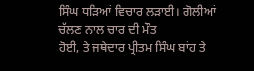ਸਿੰਘ ਧੜਿਆਂ ਵਿਚਾਰ ਲੜਾਈ। ਗੋਲੀਆਂ ਚੱਲਣ ਨਾਲ ਚਾਰ ਦੀ ਮੌਤ
ਹੋਈ, ਤੇ ਜਥੇਦਾਰ ਪ੍ਰੀਤਮ ਸਿੰਘ ਬਾਂਹ ਤੇ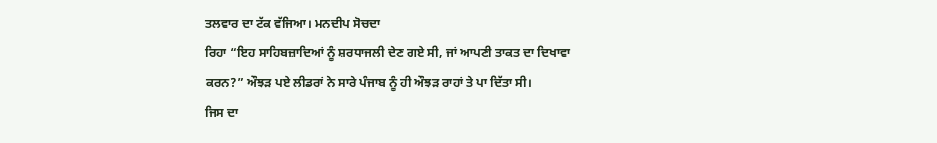ਤਲਵਾਰ ਦਾ ਟੱਕ ਵੱਜਿਆ। ਮਨਦੀਪ ਸੋਚਦਾ
ਰਿਹਾ “ਇਹ ਸਾਹਿਬਜ਼ਾਦਿਆਂ ਨੂੰ ਸ਼ਰਧਾਜਲੀ ਦੇਣ ਗਏ ਸੀ, ਜਾਂ ਆਪਣੀ ਤਾਕਤ ਦਾ ਦਿਖਾਵਾ
ਕਰਨ?” ਔਝੜ ਪਏ ਲੀਡਰਾਂ ਨੇ ਸਾਰੇ ਪੰਜਾਬ ਨੂੰ ਹੀ ਔਝੜ ਰਾਹਾਂ ਤੇ ਪਾ ਦਿੱਤਾ ਸੀ।
ਜਿਸ ਦਾ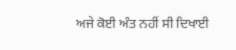ਅਜੇ ਕੋਈ ਅੰਤ ਨਹੀਂ ਸੀ ਦਿਖਾਈ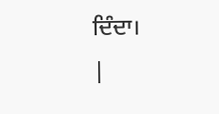ਦਿੰਦਾ।
|